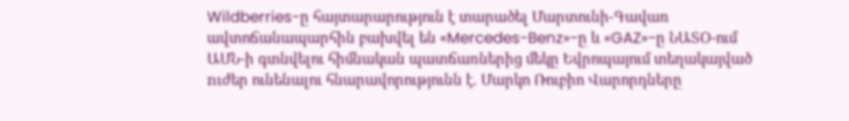Wildberries-ը հայտարարություն է տարածել Մարտունի-Գավառ ավտոճանապարհին բախվել են «Mercedes-Benz»-ը և «GAZ»-ը ՆԱՏՕ-ում ԱՄՆ-ի գտնվելու հիմնական պատճառներից մեկը Եվրոպայում տեղակայված nւժեր ունենալու հնարավորությունն է. Մարկո Ռուբիո Վարորդները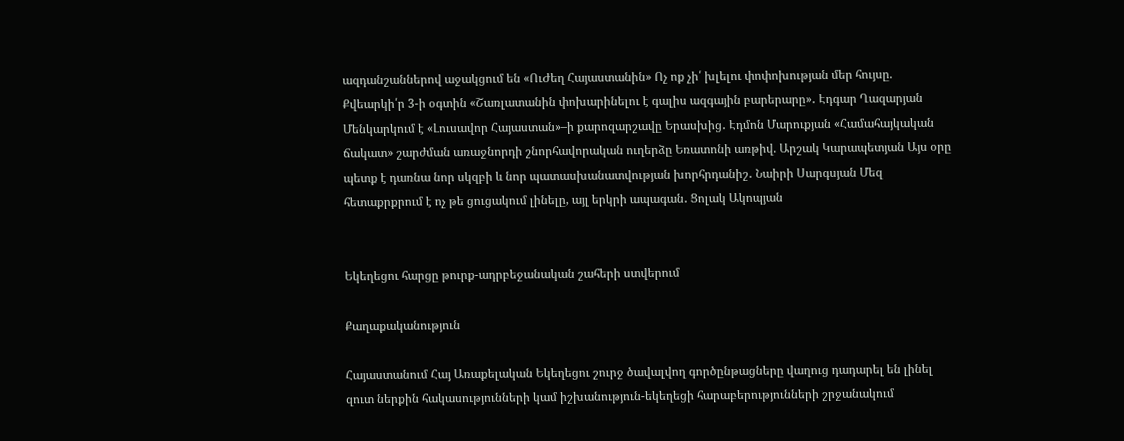ազդանշաններով աջակցում են «ՈւԺեղ Հայաստանին» Ոչ ոք չի՛ խլելու փոփոխության մեր հույսը. Քվեարկի՛ր 3-ի օգտին «Շառլատանին փոխարինելու է գալիս ազգային բարերարը»․ Էդգար Ղազարյան Մենկարկում է «Լուսավոր Հայաստան»–ի քարոզարշավը Երասխից․ Էդմոն Մարուքյան «Համահայկական ճակատ» շարժման առաջնորդի շնորհավորական ուղերձը Եռատոնի առթիվ. Արշակ Կարապետյան Այս օրը պետք է դառնա նոր սկզբի և նոր պատասխանատվության խորհրդանիշ․ Նաիրի Սարգսյան Մեզ հետաքրքրում է ոչ թե ցուցակում լինելը, այլ երկրի ապագան․ Ցոլակ Ակոպյան


Եկեղեցու հարցը թուրք-ադրբեջանական շահերի ստվերում

Քաղաքականություն

Հայաստանում Հայ Առաքելական Եկեղեցու շուրջ ծավալվող գործընթացները վաղուց դադարել են լինել զուտ ներքին հակասությունների կամ իշխանություն-եկեղեցի հարաբերությունների շրջանակում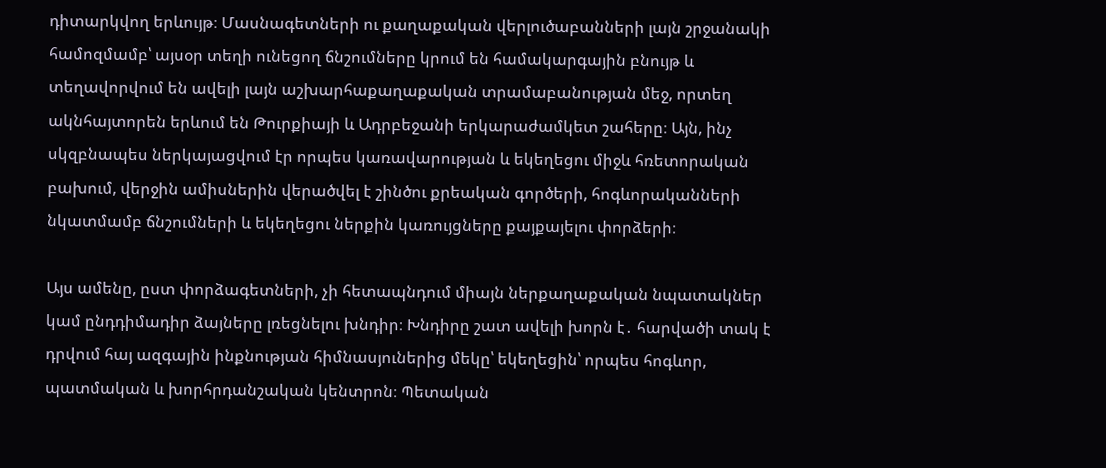դիտարկվող երևույթ։ Մասնագետների ու քաղաքական վերլուծաբանների լայն շրջանակի համոզմամբ՝ այսօր տեղի ունեցող ճնշումները կրում են համակարգային բնույթ և տեղավորվում են ավելի լայն աշխարհաքաղաքական տրամաբանության մեջ, որտեղ ակնհայտորեն երևում են Թուրքիայի և Ադրբեջանի երկարաժամկետ շահերը։ Այն, ինչ սկզբնապես ներկայացվում էր որպես կառավարության և եկեղեցու միջև հռետորական բախում, վերջին ամիսներին վերածվել է շինծու քրեական գործերի, հոգևորականների նկատմամբ ճնշումների և եկեղեցու ներքին կառույցները քայքայելու փորձերի։

Այս ամենը, ըստ փորձագետների, չի հետապնդում միայն ներքաղաքական նպատակներ կամ ընդդիմադիր ձայները լռեցնելու խնդիր։ Խնդիրը շատ ավելի խորն է․ հարվածի տակ է դրվում հայ ազգային ինքնության հիմնասյուներից մեկը՝ եկեղեցին՝ որպես հոգևոր, պատմական և խորհրդանշական կենտրոն։ Պետական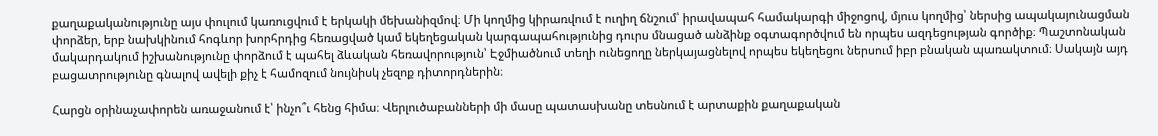քաղաքականությունը այս փուլում կառուցվում է երկակի մեխանիզմով։ Մի կողմից կիրառվում է ուղիղ ճնշում՝ իրավապահ համակարգի միջոցով, մյուս կողմից՝ ներսից ապակայունացման փորձեր, երբ նախկինում հոգևոր խորհրդից հեռացված կամ եկեղեցական կարգապահությունից դուրս մնացած անձինք օգտագործվում են որպես ազդեցության գործիք։ Պաշտոնական մակարդակում իշխանությունը փորձում է պահել ձևական հեռավորություն՝ Էջմիածնում տեղի ունեցողը ներկայացնելով որպես եկեղեցու ներսում իբր բնական պառակտում։ Սակայն այդ բացատրությունը գնալով ավելի քիչ է համոզում նույնիսկ չեզոք դիտորդներին։

Հարցն օրինաչափորեն առաջանում է՝ ինչո՞ւ հենց հիմա։ Վերլուծաբանների մի մասը պատասխանը տեսնում է արտաքին քաղաքական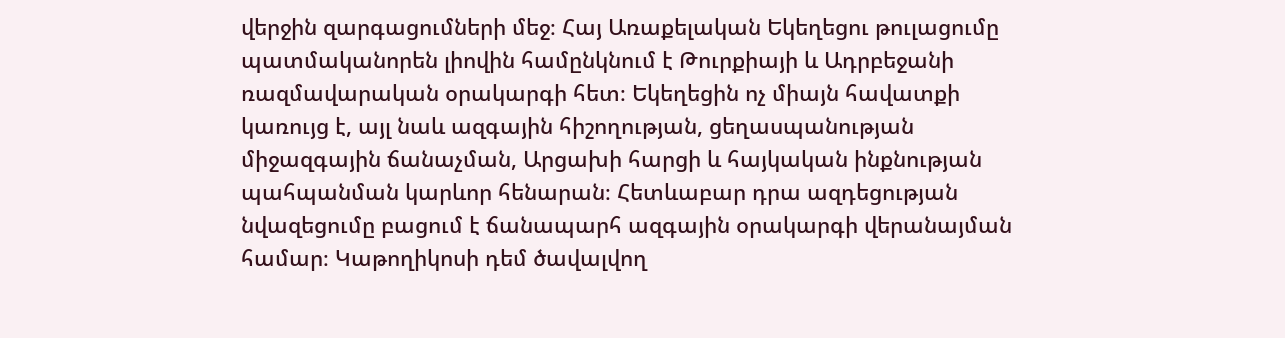վերջին զարգացումների մեջ։ Հայ Առաքելական Եկեղեցու թուլացումը պատմականորեն լիովին համընկնում է Թուրքիայի և Ադրբեջանի ռազմավարական օրակարգի հետ։ Եկեղեցին ոչ միայն հավատքի կառույց է, այլ նաև ազգային հիշողության, ցեղասպանության միջազգային ճանաչման, Արցախի հարցի և հայկական ինքնության պահպանման կարևոր հենարան։ Հետևաբար դրա ազդեցության նվազեցումը բացում է ճանապարհ ազգային օրակարգի վերանայման համար։ Կաթողիկոսի դեմ ծավալվող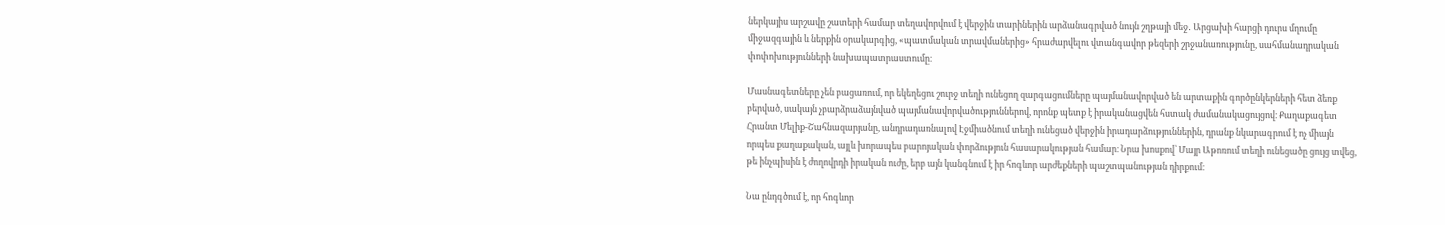ներկայիս արշավը շատերի համար տեղավորվում է վերջին տարիներին արձանագրված նույն շղթայի մեջ․ Արցախի հարցի դուրս մղումը միջազգային և ներքին օրակարգից, «պատմական տրավմաներից» հրաժարվելու վտանգավոր թեզերի շրջանառությունը, սահմանադրական փոփոխությունների նախապատրաստումը։

Մասնագետները չեն բացառում, որ եկեղեցու շուրջ տեղի ունեցող զարգացումները պայմանավորված են արտաքին գործընկերների հետ ձեռք բերված, սակայն չբարձրաձայնված պայմանավորվածություններով, որոնք պետք է իրականացվեն հստակ ժամանակացույցով։ Քաղաքագետ Հրանտ Մելիք-Շահնազարյանը, անդրադառնալով Էջմիածնում տեղի ունեցած վերջին իրադարձություններին, դրանք նկարագրում է ոչ միայն որպես քաղաքական, այլև խորապես բարոյական փորձություն հասարակության համար։ Նրա խոսքով՝ Մայր Աթոռում տեղի ունեցածը ցույց տվեց, թե ինչպիսին է ժողովրդի իրական ուժը, երբ այն կանգնում է իր հոգևոր արժեքների պաշտպանության դիրքում։

Նա ընդգծում է, որ հոգևոր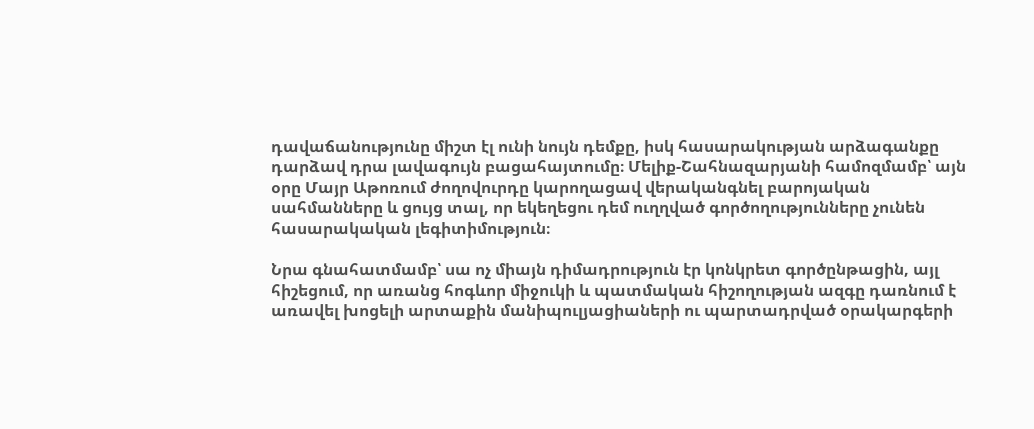դավաճանությունը միշտ էլ ունի նույն դեմքը, իսկ հասարակության արձագանքը դարձավ դրա լավագույն բացահայտումը։ Մելիք-Շահնազարյանի համոզմամբ՝ այն օրը Մայր Աթոռում ժողովուրդը կարողացավ վերականգնել բարոյական սահմանները և ցույց տալ, որ եկեղեցու դեմ ուղղված գործողությունները չունեն հասարակական լեգիտիմություն։

Նրա գնահատմամբ՝ սա ոչ միայն դիմադրություն էր կոնկրետ գործընթացին, այլ հիշեցում, որ առանց հոգևոր միջուկի և պատմական հիշողության ազգը դառնում է առավել խոցելի արտաքին մանիպուլյացիաների ու պարտադրված օրակարգերի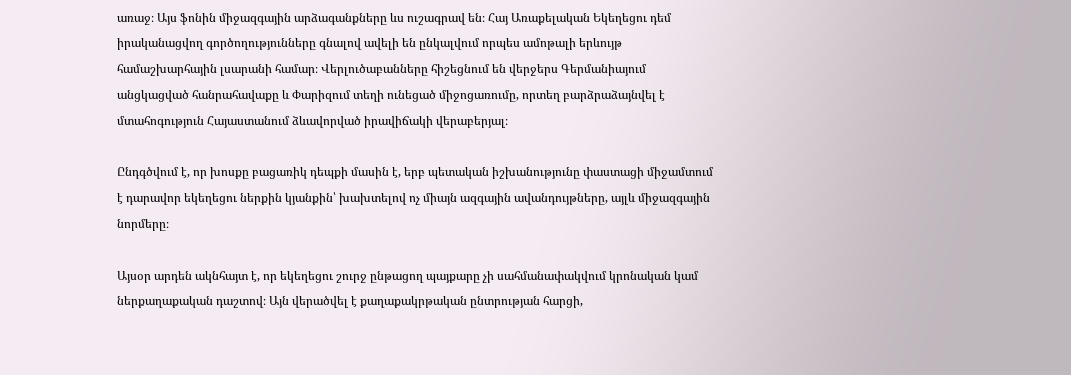առաջ։ Այս ֆոնին միջազգային արձագանքները ևս ուշագրավ են։ Հայ Առաքելական Եկեղեցու դեմ իրականացվող գործողությունները գնալով ավելի են ընկալվում որպես ամոթալի երևույթ համաշխարհային լսարանի համար։ Վերլուծաբանները հիշեցնում են վերջերս Գերմանիայում անցկացված հանրահավաքը և Փարիզում տեղի ունեցած միջոցառումը, որտեղ բարձրաձայնվել է մտահոգություն Հայաստանում ձևավորված իրավիճակի վերաբերյալ։

Ընդգծվում է, որ խոսքը բացառիկ դեպքի մասին է, երբ պետական իշխանությունը փաստացի միջամտում է դարավոր եկեղեցու ներքին կյանքին՝ խախտելով ոչ միայն ազգային ավանդույթները, այլև միջազգային նորմերը։

Այսօր արդեն ակնհայտ է, որ եկեղեցու շուրջ ընթացող պայքարը չի սահմանափակվում կրոնական կամ ներքաղաքական դաշտով։ Այն վերածվել է քաղաքակրթական ընտրության հարցի,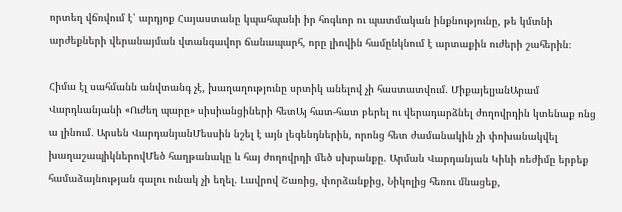որտեղ վճռվում է՝ արդյոք Հայաստանը կպահպանի իր հոգևոր ու պատմական ինքնությունը, թե կմտնի արժեքների վերանայման վտանգավոր ճանապարհ, որը լիովին համընկնում է արտաքին ուժերի շահերին։

Հիմա էլ սահմանն անվտանգ չէ, խաղաղությունը սրտիկ անելով չի հաստատվում. ՄիքայելյանԱրամ Վարդևանյանի «Ուժեղ պարը» սիսիանցիների հետԱյ հատ-հատ բերել ու վերադարձնել ժողովրդին կտենաք ոնց ա լինում․ Արսեն ՎարդանյանՄեսսին նշել է այն լեգենդներին, որոնց հետ ժամանակին չի փոխանակվել խաղաշապիկներովՄեծ հաղթանակը և հայ ժողովրդի մեծ սխրանքը. Արման Վարդանյան Կիևի ռեժիմը երբեք համաձայնության գալու ունակ չի եղել. Լավրով Շառից, փորձանքից, Նիկոլից հեռու մնացեք,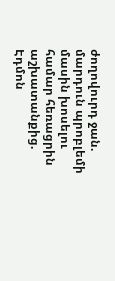ժողովուրդ ջան. մարդուն պրոբլեմի մասին խոսելու համար հեռացրին աշխատանքից. Էդմոն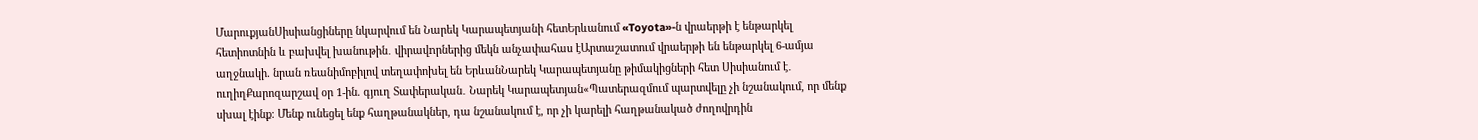ՄարուքյանՍիսիանցիները նկարվում են Նարեկ Կարապետյանի հետԵրևանում «Toyota»-ն վրաերթի է ենթարկել հետիոտնին և բախվել խանութին․ վիրավnրներից մեկն անչափահաս էԱրտաշատում վրաերթի են ենթարկել 6-ամյա աղջնակի. նրան ռեանիմոբիլով տեղափոխել են ԵրևանՆարեկ Կարապետյանը թիմակիցների հետ Սիսիանում է․ ուղիղՔարոզարշավ օր 1-ին. գյուղ Տափերական․ Նարեկ Կարապետյան«Պատերազմում պարտվելը չի նշանակում, որ մենք սխալ էինք։ Մենք ունեցել ենք հաղթանակներ, դա նշանակում է, որ չի կարելի հաղթանակած ժողովրդին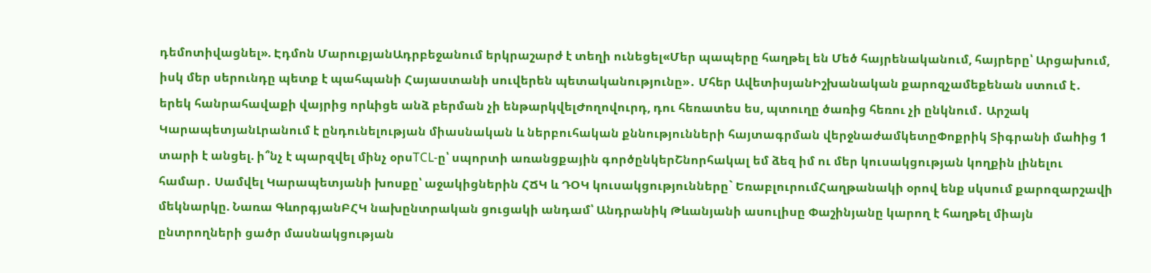դեմոտիվացնել». Էդմոն ՄարուքյանԱդրբեջանում երկրաշարժ է տեղի ունեցել«Մեր պապերը հաղթել են Մեծ հայրենականում, հայրերը՝ Արցախում, իսկ մեր սերունդը պետք է պահպանի Հայաստանի սուվերեն պետականությունը»․ Մհեր ԱվետիսյանԻշխանական քարոզչամեքենան ստում է․ երեկ հանրահավաքի վայրից որևիցե անձ բերման չի ենթարկվելԺողովուրդ, դու հեռատես ես, պտուղը ծառից հեռու չի ընկնում․ Արշակ ԿարապետյանԼրանում է ընդունելության միասնական և ներբուհական քննությունների հայտագրման վերջնաժամկետըՓոքրիկ Տիգրանի մաhից 1 տարի է անցել. ի՞նչ է պարզվել մինչ օրսTCL-ը՝ սպորտի առանցքային գործընկերՇնորհակալ եմ ձեզ իմ ու մեր կուսակցության կողքին լինելու համար․ Սամվել Կարապետյանի խոսքը՝ աջակիցներին ՀՃԿ և ԴՕԿ կուսակցությունները` ԵռաբլուրումՀաղթանակի օրով ենք սկսում քարոզարշավի մեկնարկը. Նառա ԳևորգյանԲՀԿ նախընտրական ցուցակի անդամ՝ Անդրանիկ Թևանյանի ասուլիսը Փաշինյանը կարող է հաղթել միայն ընտրողների ցածր մասնակցության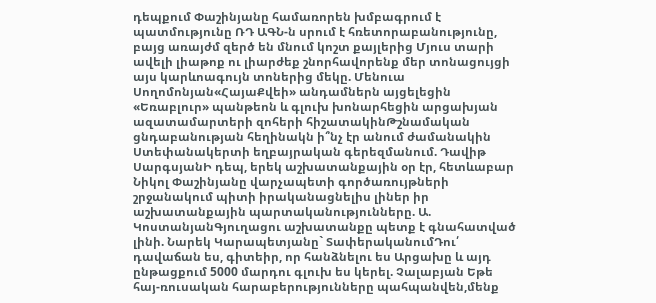դեպքում Փաշինյանը համառորեն խմբագրում է պատմությունը ՌԴ ԱԳՆ-ն սրում է հռետորաբանությունը, բայց առայժմ զերծ են մնում կոշտ քայլերից Մյուս տարի ավելի լիաթոք ու լիարժեք շնորհավորենք մեր տոնացույցի այս կարևոագույն տոներից մեկը. Մենուա Սողոմոնյան«ՀայաՔվեի» անդամներն այցելեցին «Եռաբլուր» պանթեոն և գլուխ խոնարհեցին արցախյան ազատամարտերի զոհերի հիշատակինԹշնամական ցնդաբանության հեղինակն ի՞նչ էր անում ժամանակին Ստեփանակերտի եղբայրական գերեզմանում. Դավիթ ՍարգսյանԻ դեպ, երեկ աշխատանքային օր էր, հետևաբար Նիկոլ Փաշինյանը վարչապետի գործառույթների շրջանակում պիտի իրականացնելիս լիներ իր աշխատանքային պարտականությունները. Ա. ԿոստանյանԳյուղացու աշխատանքը պետք է գնահատված լինի. Նարեկ Կարապետյանը` ՏափերականումԴու՛ դավաճան ես, գիտեիր, որ հանձնելու ես Արցախը և այդ ընթացքում 5000 մարդու գլուխ ես կերել. Չալաբյան Եթե հայ-ռուսական հարաբերությունները պահպանվեն,մենք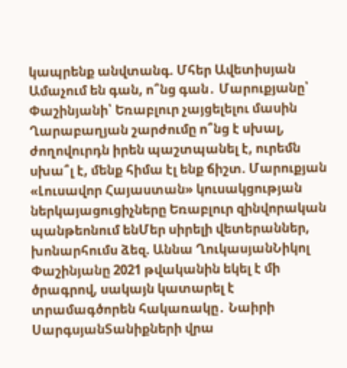կապրենք անվտանգ. Մհեր Ավետիսյան Ամաչում են գան, ո՞նց գան․ Մարուքյանը՝ Փաշինյանի՝ Եռաբլուր չայցելելու մասին Ղարաբաղյան շարժումը ո՞նց է սխալ, ժողովուրդն իրեն պաշտպանել է, ուրեմն սխա՞լ է, մենք հիմա էլ ենք ճիշտ. Մարուքյան «Լուսավոր Հայաստան» կուսակցության ներկայացուցիչները Եռաբլուր զինվորական պանթեոնում ենՄեր սիրելի վետերաններ, խոնարհումս ձեզ. Աննա ՂուկասյանՆիկոլ Փաշինյանը 2021 թվականին եկել է մի ծրագրով, սակայն կատարել է տրամագծորեն հակառակը․ Նաիրի ՍարգսյանՏանիքների վրա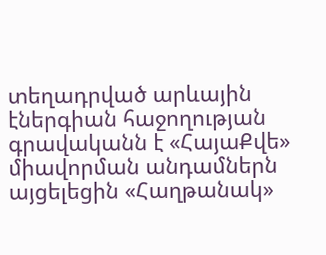տեղադրված արևային էներգիան հաջողության գրավականն է «ՀայաՔվե» միավորման անդամներն այցելեցին «Հաղթանակ»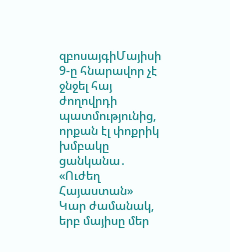զբոսայգիՄայիսի 9-ը հնարավոր չէ ջնջել հայ ժողովրդի պատմությունից, որքան էլ փոքրիկ խմբակը ցանկանա․ «Ուժեղ Հայաստան» Կար ժամանակ, երբ մայիսը մեր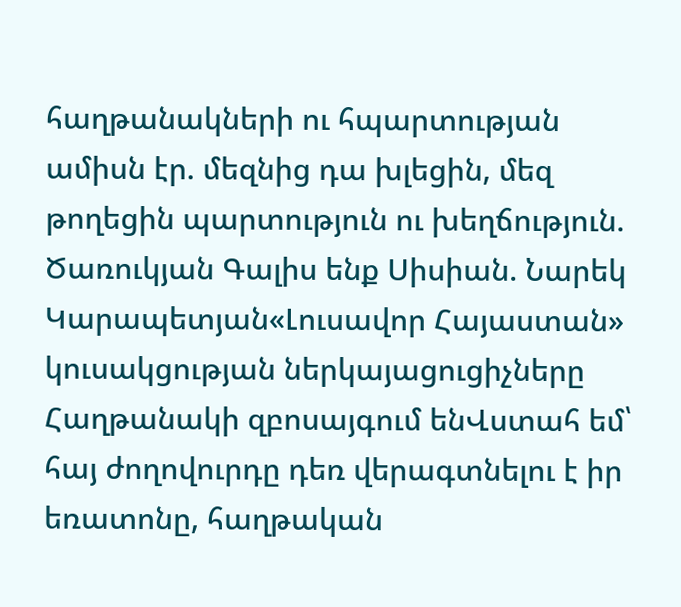հաղթանակների ու հպարտության ամիսն էր. մեզնից դա խլեցին, մեզ թողեցին պարտություն ու խեղճություն. Ծառուկյան Գալիս ենք Սիսիան. Նարեկ Կարապետյան«Լուսավոր Հայաստան» կուսակցության ներկայացուցիչները Հաղթանակի զբոսայգում ենՎստահ եմ՝ հայ ժողովուրդը դեռ վերագտնելու է իր եռատոնը, հաղթական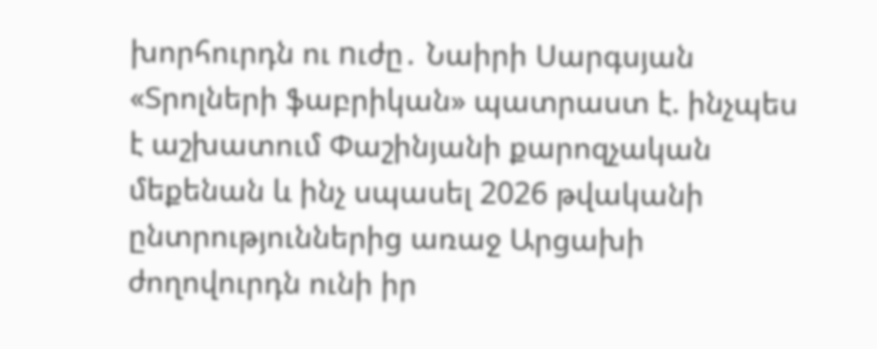խորհուրդն ու nւժը․ Նաիրի Սարգսյան «Տրոլների ֆաբրիկան» պատրաստ է. ինչպես է աշխատում Փաշինյանի քարոզչական մեքենան և ինչ սպասել 2026 թվականի ընտրություններից առաջ Արցախի ժողովուրդն ունի իր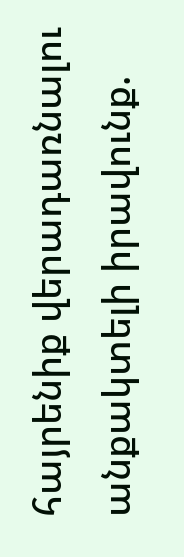հայրենիք վերադառնալու անքակտելի իրավունք.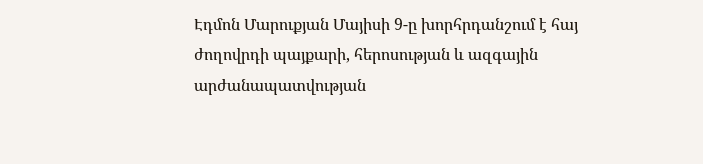Էդմոն Մարուքյան Մայիսի 9-ը խորհրդանշում է հայ ժողովրդի պայքարի, հերոսության և ազգային արժանապատվության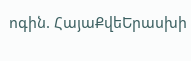ոգին. ՀայաՔվեԵրասխի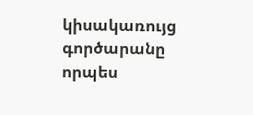կիսակառույց գործարանը որպես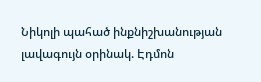Նիկոլի պահած ինքնիշխանության լավագույն օրինակ. Էդմոն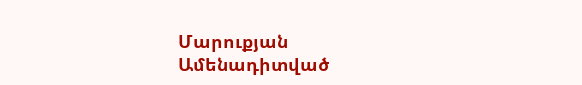Մարուքյան
Ամենադիտված